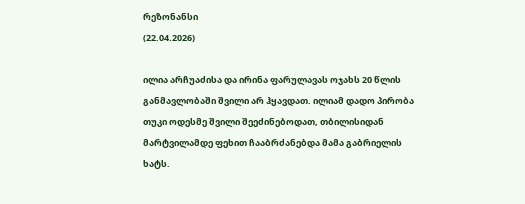რეზონანსი
(22.04.2026)

ილია არჩუაძისა და ირინა ფარულავას ოჯახს 20 წლის განმავლობაში შვილი არ ჰყავდათ. ილიამ დადო პირობა თუკი ოდესმე შვილი შეეძინებოდათ, თბილისიდან მარტვილამდე ფეხით ჩააბრძანებდა მამა გაბრიელის ხატს.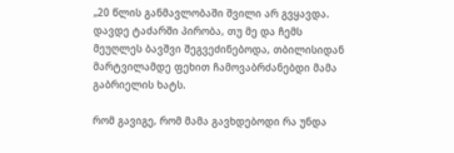„20 წლის განმავლობაში შვილი არ გვყავდა. დავდე ტაძარში პირობა, თუ მე და ჩემს მეუღლეს ბავშვი შეგვეძინებოდა, თბილისიდან მარტვილამდე ფეხით ჩამოვაბრძანებდი მამა გაბრიელის ხატს.

რომ გავიგე, რომ მამა გავხდებოდი რა უნდა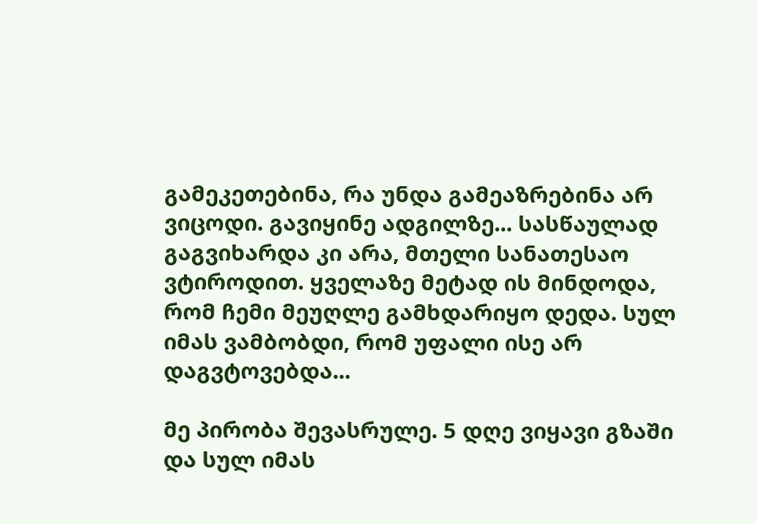გამეკეთებინა, რა უნდა გამეაზრებინა არ ვიცოდი. გავიყინე ადგილზე... სასწაულად გაგვიხარდა კი არა, მთელი სანათესაო ვტიროდით. ყველაზე მეტად ის მინდოდა, რომ ჩემი მეუღლე გამხდარიყო დედა. სულ იმას ვამბობდი, რომ უფალი ისე არ დაგვტოვებდა...

მე პირობა შევასრულე. 5 დღე ვიყავი გზაში და სულ იმას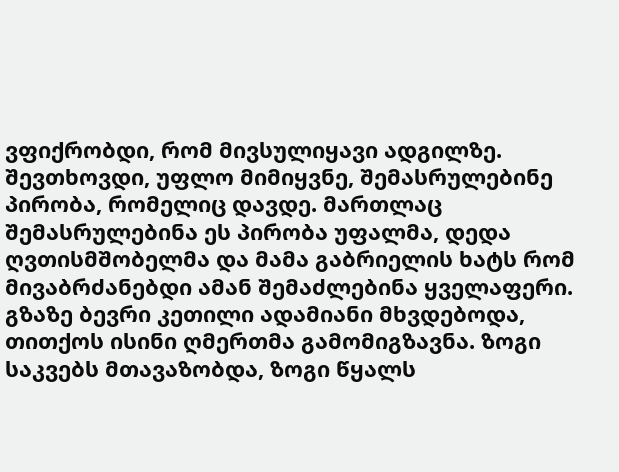ვფიქრობდი, რომ მივსულიყავი ადგილზე. შევთხოვდი, უფლო მიმიყვნე, შემასრულებინე პირობა, რომელიც დავდე. მართლაც შემასრულებინა ეს პირობა უფალმა, დედა ღვთისმშობელმა და მამა გაბრიელის ხატს რომ მივაბრძანებდი ამან შემაძლებინა ყველაფერი. გზაზე ბევრი კეთილი ადამიანი მხვდებოდა, თითქოს ისინი ღმერთმა გამომიგზავნა. ზოგი საკვებს მთავაზობდა, ზოგი წყალს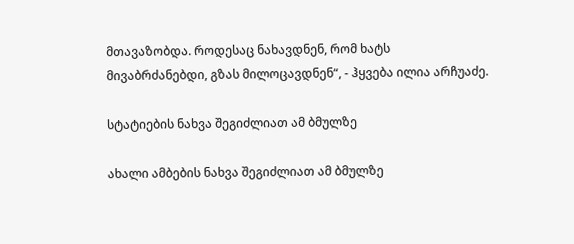მთავაზობდა. როდესაც ნახავდნენ, რომ ხატს მივაბრძანებდი, გზას მილოცავდნენ“, - ჰყვება ილია არჩუაძე.

სტატიების ნახვა შეგიძლიათ ამ ბმულზე

ახალი ამბების ნახვა შეგიძლიათ ამ ბმულზე